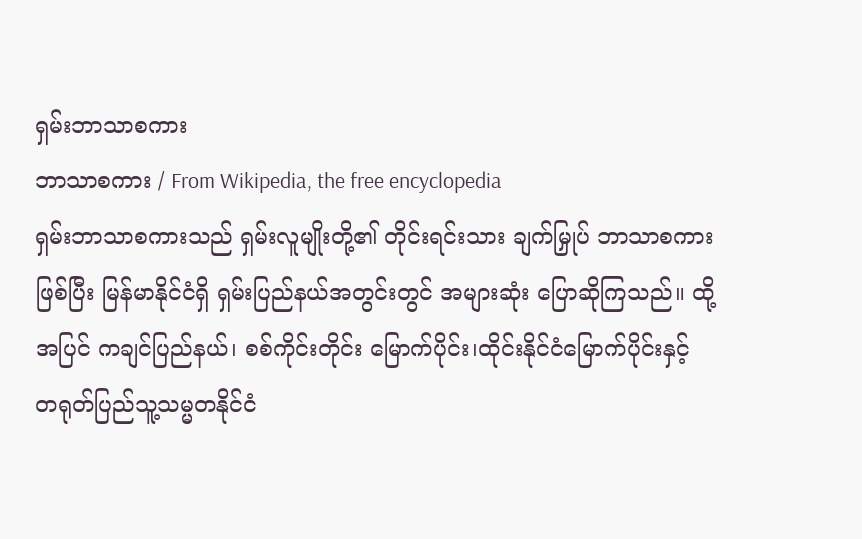ရှမ်းဘာသာစကား
ဘာသာစကား / From Wikipedia, the free encyclopedia
ရှမ်းဘာသာစကားသည် ရှမ်းလူမျိုးတို့၏ တိုင်းရင်းသား ချက်မြှုပ် ဘာသာစကားဖြစ်ပြီး မြန်မာနိုင်ငံရှိ ရှမ်းပြည်နယ်အတွင်းတွင် အများဆုံး ပြောဆိုကြသည်။ ထို့အပြင် ကချင်ပြည်နယ်၊ စစ်ကိုင်းတိုင်း မြောက်ပိုင်း၊ထိုင်းနိုင်ငံမြောက်ပိုင်းနှင့် တရုတ်ပြည်သူ့သမ္မတနိုင်ငံ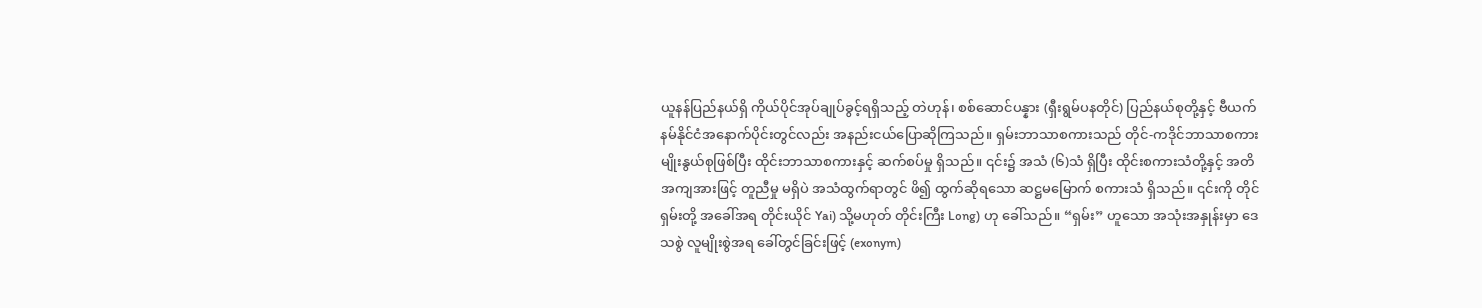ယူနန်ပြည်နယ်ရှိ ကိုယ်ပိုင်အုပ်ချုပ်ခွင့်ရရှိသည့် တဲဟုန်၊ စစ်ဆောင်ပန္နား (ရှီးရွမ်ပနတိုင်) ပြည်နယ်စုတို့နှင့် ဗီယက်နမ်နိုင်ငံအနောက်ပိုင်းတွင်လည်း အနည်းငယ်ပြောဆိုကြသည်။ ရှမ်းဘာသာစကားသည် တိုင်-ကဒိုင်ဘာသာစကား မျိုးနွယ်စုဖြစ်ပြီး ထိုင်းဘာသာစကားနှင့် ဆက်စပ်မှု ရှိသည်။ ၎င်း၌ အသံ (၆)သံ ရှိပြီး ထိုင်းစကားသံတို့နှင့် အတိအကျအားဖြင့် တူညီမှု မရှိပဲ အသံထွက်ရာတွင် ဖိ၍ ထွက်ဆိုရသော ဆဋ္ဌမမြောက် စကားသံ ရှိသည်။ ၎င်းကို တိုင်ရှမ်းတို့ အခေါ်အရ တိုင်းယိုင် Yai) သို့မဟုတ် တိုင်းကြီး Long) ဟု ခေါ်သည်။ “ရှမ်း” ဟူသော အသုံးအနှုန်းမှာ ဒေသစွဲ လူမျိုးစွဲအရ ခေါ်တွင်ခြင်းဖြင့် (exonym)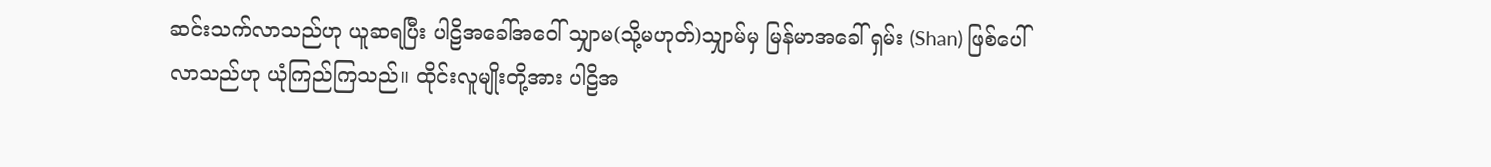ဆင်းသက်လာသည်ဟု ယူဆရပြီး ပါဠိအခေါ်အဝေါ် သျှာမ(သို့မဟုတ်)သျှာမ်မှ မြန်မာအခေါ် ရှမ်း (Shan) ဖြစ်ပေါ်လာသည်ဟု ယုံကြည်ကြသည်။ ထိုင်းလူမျိုးတို့အား ပါဠိအ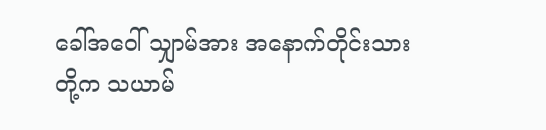ခေါ်အဝေါ် သျှာမ်အား အနောက်တိုင်းသားတို့က သယာမ်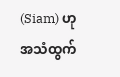(Siam) ဟုအသံထွက်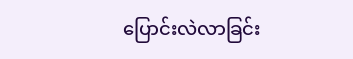ပြောင်းလဲလာခြင်း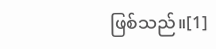ဖြစ်သည်။[1]